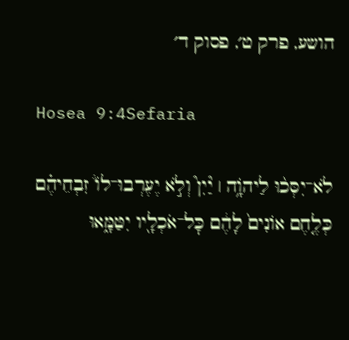הושע, פרק ט׳, פסוק ד׳

Hosea 9:4Sefaria

לֹא־יִסְּכ֨וּ לַיהֹוָ֥ה ׀ יַ֘יִן֮ וְלֹ֣א יֶעֶרְבוּ־לוֹ֒ זִבְחֵיהֶ֗ם כְּלֶ֤חֶם אוֹנִים֙ לָהֶ֔ם כׇּל־אֹכְלָ֖יו יִטַּמָּ֑אוּ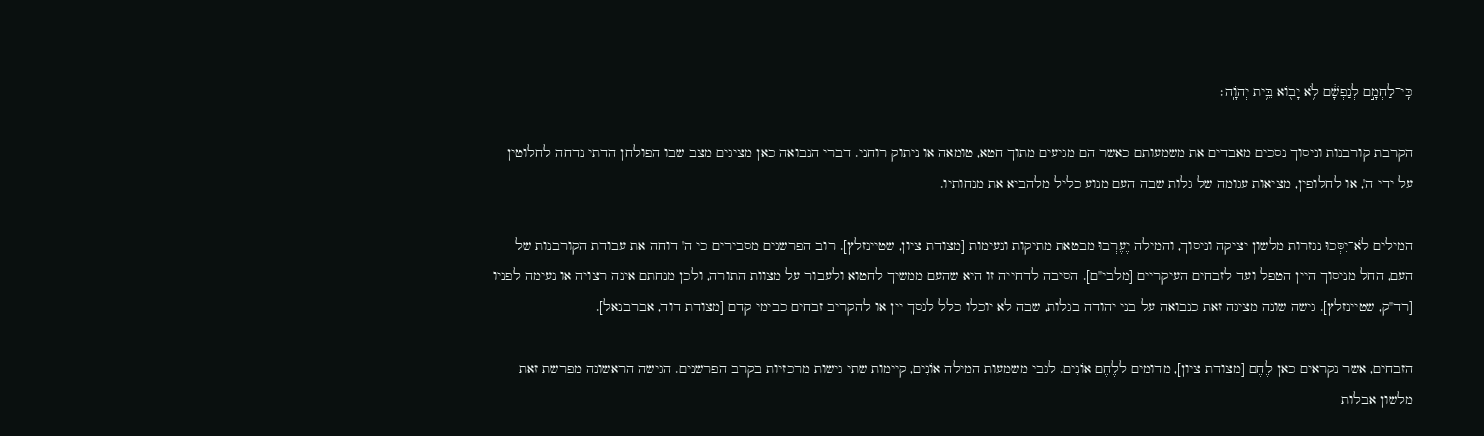כִּֽי־לַחְמָ֣ם לְנַפְשָׁ֔ם לֹ֥א יָב֖וֹא בֵּ֥ית יְהֹוָֽה׃

הקרבת קורבנות וניסוך נסכים מאבדים את משמעותם כאשר הם מגיעים מתוך חטא, טומאה או ניתוק רוחני. דברי הנבואה כאן מציגים מצב שבו הפולחן הדתי נדחה לחלוטין על ידי ה', או לחלופין, מציאות עגומה של גלות שבה העם מנוע כליל מלהביא את מנחותיו.

המילים לֹא־יִסְּכוּ נגזרות מלשון יציקה וניסוך, והמילה יֶעֶרְבוּ מבטאת מתיקות ונעימות [מצודת ציון, שטיינזלץ]. רוב הפרשנים מסבירים כי ה' דוחה את עבודת הקורבנות של העם, החל מניסוך היין הטפל ועד לזבחים העיקריים [מלבי"ם]. הסיבה לדחייה זו היא שהעם ממשיך לחטוא ולעבור על מצוות התורה, ולכן מנחתם אינה רצויה או נעימה לפניו [רד"ק, שטיינזלץ]. גישה שונה מציגה זאת כנבואה על בני יהודה בגלות, שבה לא יוכלו כלל לנסך יין או להקריב זבחים כבימי קדם [מצודת דוד, אברבנאל].

הזבחים, אשר נקראים כאן לֶחֶם [מצודת ציון], מדומים ללֶחֶם אוֹנִים. לגבי משמעות המילה אוֹנִים, קיימות שתי גישות מרכזיות בקרב הפרשנים. הגישה הראשונה מפרשת זאת מלשון אבלות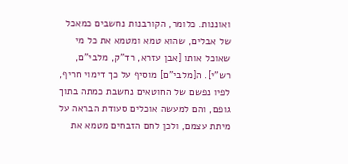ואוננות. כלומר, הקורבנות נחשבים כמאכל של אבלים, שהוא טמא ומטמא את כל מי שאוכל אותו [אבן עזרא, רד"ק, מלבי"ם, רש"י]. ה[מלבי"ם] מוסיף על כך דימוי חריף, לפיו נפשם של החוטאים נחשבת כמתה בתוך גופם, והם למעשה אוכלים סעודת הבראה על מיתת עצמם, ולכן לחם הזבחים מטמא את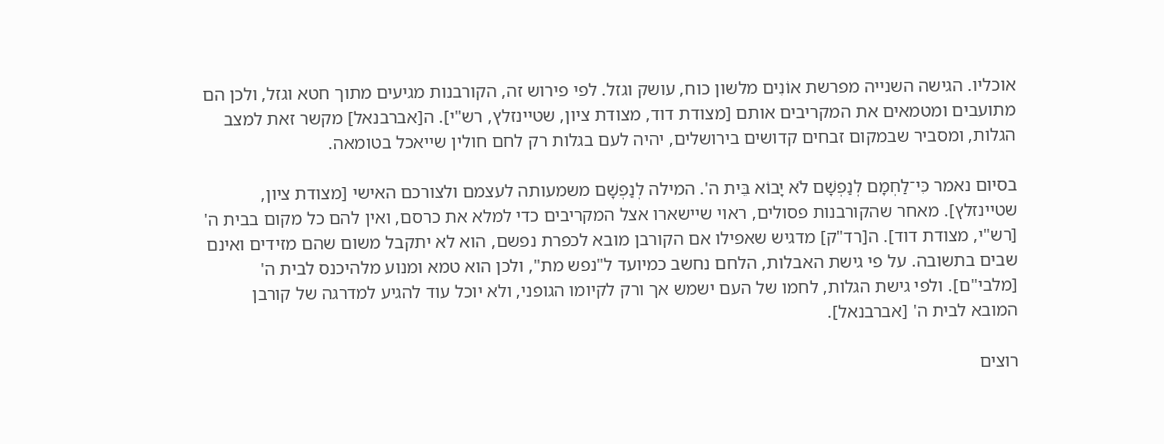אוכליו. הגישה השנייה מפרשת אוֹנִים מלשון כוח, עושק וגזל. לפי פירוש זה, הקורבנות מגיעים מתוך חטא וגזל, ולכן הם מתועבים ומטמאים את המקריבים אותם [מצודת דוד, מצודת ציון, שטיינזלץ, רש"י]. ה[אברבנאל] מקשר זאת למצב הגלות, ומסביר שבמקום זבחים קדושים בירושלים, יהיה לעם בגלות רק לחם חולין שייאכל בטומאה.

בסיום נאמר כִּי־לַחְמָם לְנַפְשָׁם לֹא יָבוֹא בֵּית ה'. המילה לְנַפְשָׁם משמעותה לעצמם ולצורכם האישי [מצודת ציון, שטיינזלץ]. מאחר שהקורבנות פסולים, ראוי שיישארו אצל המקריבים כדי למלא את כרסם, ואין להם כל מקום בבית ה' [רש"י, מצודת דוד]. ה[רד"ק] מדגיש שאפילו אם הקורבן מובא לכפרת נפשם, הוא לא יתקבל משום שהם מזידים ואינם שבים בתשובה. על פי גישת האבלות, הלחם נחשב כמיועד ל"נפש מת", ולכן הוא טמא ומנוע מלהיכנס לבית ה' [מלבי"ם]. ולפי גישת הגלות, לחמו של העם ישמש אך ורק לקיומו הגופני, ולא יוכל עוד להגיע למדרגה של קורבן המובא לבית ה' [אברבנאל].

רוצים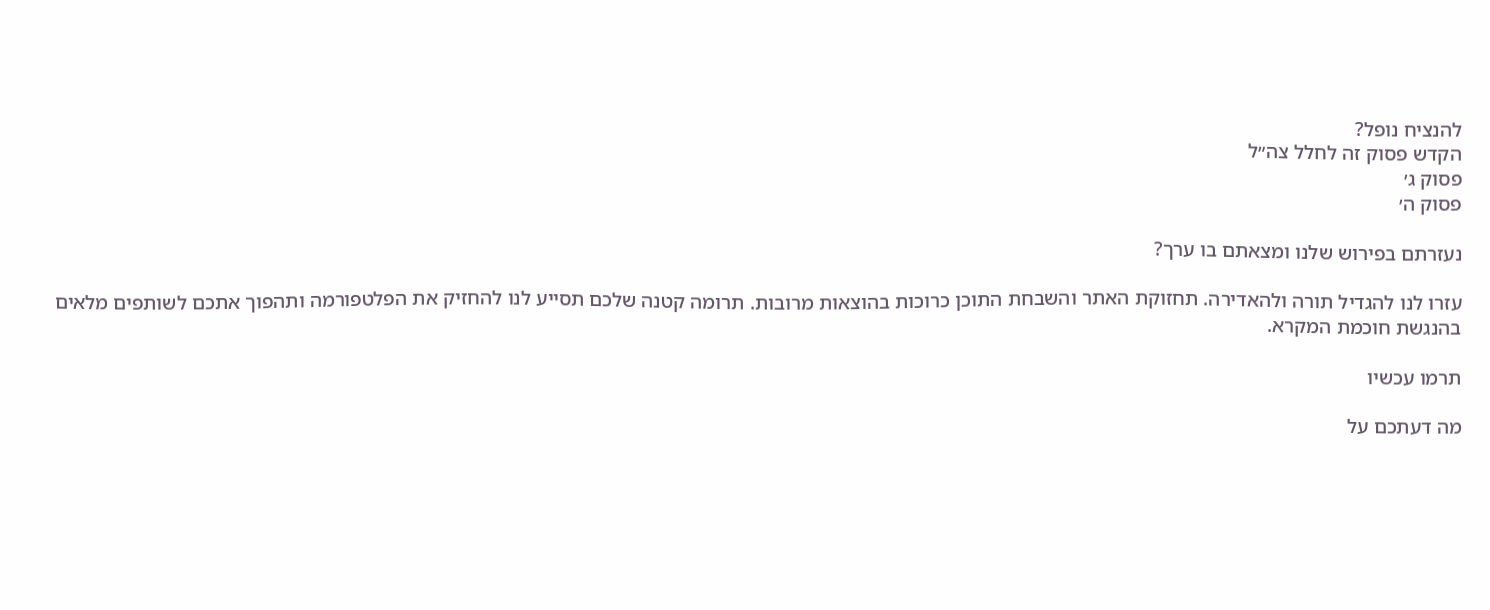להנציח נופל?
הקדש פסוק זה לחלל צה״ל
פסוק ג׳
פסוק ה׳

נעזרתם בפירוש שלנו ומצאתם בו ערך?

עזרו לנו להגדיל תורה ולהאדירה. תחזוקת האתר והשבחת התוכן כרוכות בהוצאות מרובות. תרומה קטנה שלכם תסייע לנו להחזיק את הפלטפורמה ותהפוך אתכם לשותפים מלאים בהנגשת חוכמת המקרא.

תרמו עכשיו

מה דעתכם על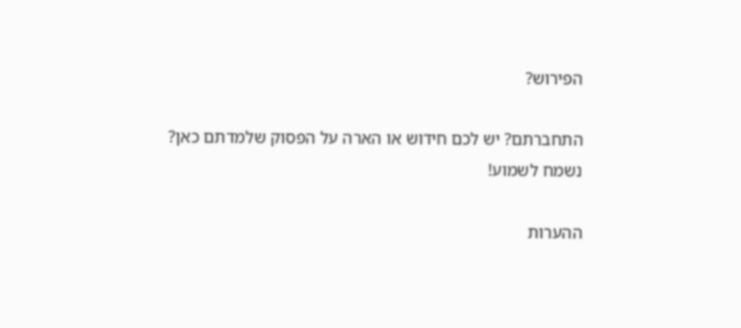הפירוש?

התחברתם? יש לכם חידוש או הארה על הפסוק שלמדתם כאן? נשמח לשמוע!

ההערות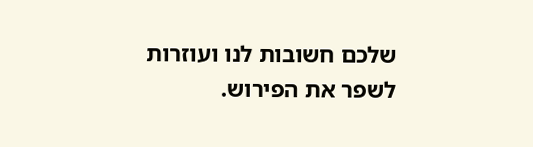שלכם חשובות לנו ועוזרות לשפר את הפירוש.